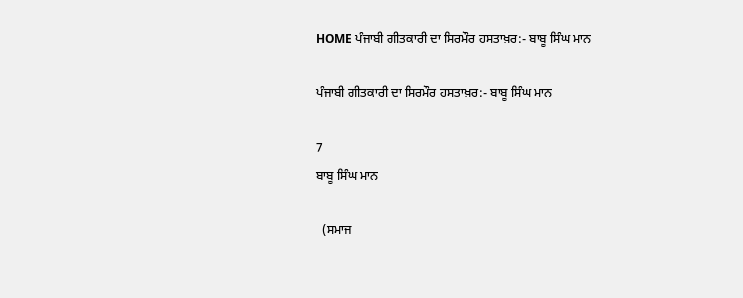HOME ਪੰਜਾਬੀ ਗੀਤਕਾਰੀ ਦਾ ਸਿਰਮੌਰ ਹਸਤਾਖ਼ਰ:- ਬਾਬੂ ਸਿੰਘ ਮਾਨ

ਪੰਜਾਬੀ ਗੀਤਕਾਰੀ ਦਾ ਸਿਰਮੌਰ ਹਸਤਾਖ਼ਰ:- ਬਾਬੂ ਸਿੰਘ ਮਾਨ

7
ਬਾਬੂ ਸਿੰਘ ਮਾਨ

  (ਸਮਾਜ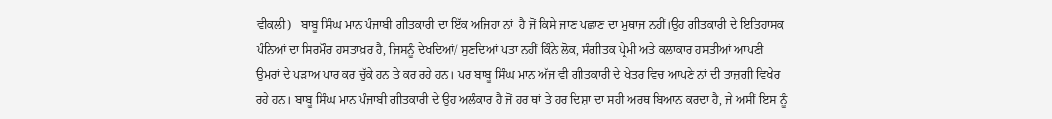ਵੀਕਲੀ)   ਬਾਬੂ ਸਿੰਘ ਮਾਨ ਪੰਜਾਬੀ ਗੀਤਕਾਰੀ ਦਾ ਇੱਕ ਅਜਿਹਾ ਨਾਂ  ਹੈ ਜੋਂ ਕਿਸੇ ਜਾਣ ਪਛਾਣ ਦਾ ਮੁਥਾਜ ਨਹੀਂ।ਉਹ ਗੀਤਕਾਰੀ ਦੇ ਇਤਿਹਾਸਕ ਪੰਨਿਆਂ ਦਾ ਸਿਰਮੌਰ ਹਸਤਾਖ਼ਰ ਹੈ, ਜਿਸਨੂੰ ਦੇਖਦਿਆਂ/ ਸੁਣਦਿਆਂ ਪਤਾ ਨਹੀਂ ਕਿੰਨੇ ਲੋਕ, ਸੰਗੀਤਕ ਪ੍ਰੇਮੀ ਅਤੇ ਕਲਾਕਾਰ ਹਸਤੀਆਂ ਆਪਣੀ ਉਮਰਾਂ ਦੇ ਪੜਾਅ ਪਾਰ ਕਰ ਚੁੱਕੇ ਹਨ ਤੇ ਕਰ ਰਹੇ ਹਨ। ਪਰ ਬਾਬੂ ਸਿੰਘ ਮਾਨ ਅੱਜ ਵੀ ਗੀਤਕਾਰੀ ਦੇ ਖੇਤਰ ਵਿਚ ਆਪਣੇ ਨਾਂ ਦੀ ਤਾਜ਼ਗੀ ਵਿਖੇਰ ਰਹੇ ਹਨ। ਬਾਬੂ ਸਿੰਘ ਮਾਨ ਪੰਜਾਬੀ ਗੀਤਕਾਰੀ ਦੇ ਉਹ ਅਲੰਕਾਰ ਹੈ ਜੋਂ ਹਰ ਥਾਂ ਤੇ ਹਰ ਦਿਸ਼ਾ ਦਾ ਸਹੀ ਅਰਥ ਬਿਆਨ ਕਰਦਾ ਹੈ, ਜੇ ਅਸੀਂ ਇਸ ਨੂੰ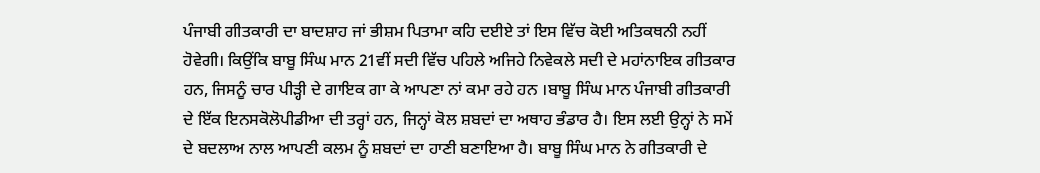ਪੰਜਾਬੀ ਗੀਤਕਾਰੀ ਦਾ ਬਾਦਸ਼ਾਹ ਜਾਂ ਭੀਸ਼ਮ ਪਿਤਾਮਾ ਕਹਿ ਦਈਏ ਤਾਂ ਇਸ ਵਿੱਚ ਕੋਈ ਅਤਿਕਥਨੀ ਨਹੀਂ ਹੋਵੇਗੀ। ਕਿਉਂਕਿ ਬਾਬੂ ਸਿੰਘ ਮਾਨ 21ਵੀਂ ਸਦੀ ਵਿੱਚ ਪਹਿਲੇ ਅਜਿਹੇ ਨਿਵੇਕਲੇ ਸਦੀ ਦੇ ਮਹਾਂਨਾਇਕ ਗੀਤਕਾਰ ਹਨ, ਜਿਸਨੂੰ ਚਾਰ ਪੀੜ੍ਹੀ ਦੇ ਗਾਇਕ ਗਾ ਕੇ ਆਪਣਾ ਨਾਂ ਕਮਾ ਰਹੇ ਹਨ ।ਬਾਬੂ ਸਿੰਘ ਮਾਨ ਪੰਜਾਬੀ ਗੀਤਕਾਰੀ ਦੇ ਇੱਕ ਇਨਸਕੋਲੋਪੀਡੀਆ ਦੀ ਤਰ੍ਹਾਂ ਹਨ, ਜਿਨ੍ਹਾਂ ਕੋਲ ਸ਼ਬਦਾਂ ਦਾ ਅਥਾਹ ਭੰਡਾਰ ਹੈ। ਇਸ ਲਈ ਉਨ੍ਹਾਂ ਨੇ ਸਮੇਂ ਦੇ ਬਦਲਾਅ ਨਾਲ ਆਪਣੀ ਕਲਮ ਨੂੰ ਸ਼ਬਦਾਂ ਦਾ ਹਾਣੀ ਬਣਾਇਆ ਹੈ। ਬਾਬੂ ਸਿੰਘ ਮਾਨ ਨੇ ਗੀਤਕਾਰੀ ਦੇ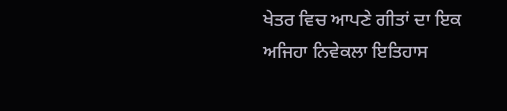ਖੇਤਰ ਵਿਚ ਆਪਣੇ ਗੀਤਾਂ ਦਾ ਇਕ ਅਜਿਹਾ ਨਿਵੇਕਲਾ ਇਤਿਹਾਸ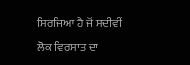ਸਿਰਜਿਆ ਹੈ ਜੋਂ ਸਦੀਵੀਂ ਲੋਕ ਵਿਰਸਾਤ ਦਾ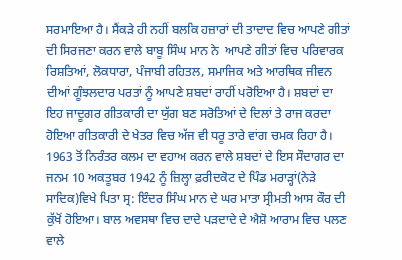ਸਰਮਾਇਆ ਹੈ। ਸੈਂਕੜੇ ਹੀ ਨਹੀਂ ਬਲਕਿ ਹਜ਼ਾਰਾਂ ਦੀ ਤਾਦਾਦ ਵਿਚ ਆਪਣੇ ਗੀਤਾਂ ਦੀ ਸਿਰਜਣਾ ਕਰਨ ਵਾਲੇ ਬਾਬੂ ਸਿੰਘ ਮਾਨ ਨੇ  ਆਪਣੇ ਗੀਤਾਂ ਵਿਚ ਪਰਿਵਾਰਕ ਰਿਸ਼ਤਿਆਂ, ਲੋਕਧਾਰਾ, ਪੰਜਾਬੀ ਰਹਿਤਲ, ਸਮਾਜਿਕ ਅਤੇ ਆਰਥਿਕ ਜੀਵਨ ਦੀਆਂ ਗੂੰਝਲਦਾਰ ਪਰਤਾਂ ਨੂੰ ਆਪਣੇ ਸ਼ਬਦਾਂ ਰਾਹੀਂ ਪਰੋਇਆ ਹੈ। ਸ਼ਬਦਾਂ ਦਾ ਇਹ ਜਾਦੂਗਰ ਗੀਤਕਾਰੀ ਦਾ ਯੁੱਗ ਬਣ ਸਰੋਤਿਆਂ ਦੇ ਦਿਲਾਂ ਤੇ ਰਾਜ ਕਰਦਾ ਹੋਇਆ ਗੀਤਕਾਰੀ ਦੇ ਖੇਤਰ ਵਿਚ ਅੱਜ ਵੀ ਧਰੂ ਤਾਰੇ ਵਾਂਗ ਚਮਕ ਰਿਹਾ ਹੈ।
1963 ਤੋਂ ਨਿਰੰਤਰ ਕਲਮ ਦਾ ਵਹਾਅ ਕਰਨ ਵਾਲੇ ਸ਼ਬਦਾਂ ਦੇ ਇਸ ਸੌਦਾਗਰ ਦਾ ਜਨਮ 10 ਅਕਤੂਬਰ 1942 ਨੂੰ ਜ਼ਿਲ੍ਹਾ ਫ਼ਰੀਦਕੋਟ ਦੇ ਪਿੰਡ ਮਰਾੜ੍ਹਾਂ(ਨੇੜੇ ਸਾਦਿਕ)ਵਿਖੇ ਪਿਤਾ ਸ੍ਰ: ਇੰਦਰ ਸਿੰਘ ਮਾਨ ਦੇ ਘਰ ਮਾਤਾ ਸ੍ਰੀਮਤੀ ਆਸ ਕੌਰ ਦੀ ਕੁੱਖੋਂ ਹੋਇਆ। ਬਾਲ ਅਵਸਥਾ ਵਿਚ ਦਾਦੇ ਪੜਦਾਦੇ ਦੇ ਐਸ਼ੋ ਆਰਾਮ ਵਿਚ ਪਲਣ ਵਾਲੇ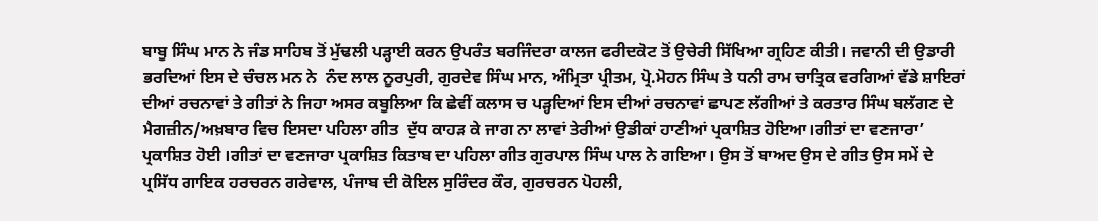ਬਾਬੂ ਸਿੰਘ ਮਾਨ ਨੇ ਜੰਡ ਸਾਹਿਬ ਤੋਂ ਮੁੱਢਲੀ ਪੜ੍ਹਾਈ ਕਰਨ ਉਪਰੰਤ ਬਰਜਿੰਦਰਾ ਕਾਲਜ ਫਰੀਦਕੋਟ ਤੋਂ ਉਚੇਰੀ ਸਿੱਖਿਆ ਗ੍ਰਹਿਣ ਕੀਤੀ। ਜਵਾਨੀ ਦੀ ਉਡਾਰੀ ਭਰਦਿਆਂ ਇਸ ਦੇ ਚੰਚਲ ਮਨ ਨੇ  ਨੰਦ ਲਾਲ ਨੂਰਪੁਰੀ, ਗੁਰਦੇਵ ਸਿੰਘ ਮਾਨ, ਅੰਮ੍ਰਿਤਾ ਪ੍ਰੀਤਮ, ਪ੍ਰੋ.ਮੋਹਨ ਸਿੰਘ ਤੇ ਧਨੀ ਰਾਮ ਚਾਤ੍ਰਿਕ ਵਰਗਿਆਂ ਵੱਡੇ ਸ਼ਾਇਰਾਂ ਦੀਆਂ ਰਚਨਾਵਾਂ ਤੇ ਗੀਤਾਂ ਨੇ ਜਿਹਾ ਅਸਰ ਕਬੂਲਿਆ ਕਿ ਛੇਵੀਂ ਕਲਾਸ ਚ ਪੜ੍ਹਦਿਆਂ ਇਸ ਦੀਆਂ ਰਚਨਾਵਾਂ ਛਾਪਣ ਲੱਗੀਆਂ ਤੇ ਕਰਤਾਰ ਸਿੰਘ ਬਲੱਗਣ ਦੇ ਮੈਗਜ਼ੀਨ/ਅਖ਼ਬਾਰ ਵਿਚ ਇਸਦਾ ਪਹਿਲਾ ਗੀਤ  ਦੁੱਧ ਕਾਹੜ ਕੇ ਜਾਗ ਨਾ ਲਾਵਾਂ ਤੇਰੀਆਂ ਉਡੀਕਾਂ ਹਾਣੀਆਂ ਪ੍ਰਕਾਸ਼ਿਤ ਹੋਇਆ।ਗੀਤਾਂ ਦਾ ਵਣਜਾਰਾ’ ਪ੍ਰਕਾਸ਼ਿਤ ਹੋਈ ।ਗੀਤਾਂ ਦਾ ਵਣਜਾਰਾ ਪ੍ਰਕਾਸ਼ਿਤ ਕਿਤਾਬ ਦਾ ਪਹਿਲਾ ਗੀਤ ਗੁਰਪਾਲ ਸਿੰਘ ਪਾਲ ਨੇ ਗਇਆ। ਉਸ ਤੋਂ ਬਾਅਦ ਉਸ ਦੇ ਗੀਤ ਉਸ ਸਮੇਂ ਦੇ ਪ੍ਰਸਿੱਧ ਗਾਇਕ ਹਰਚਰਨ ਗਰੇਵਾਲ, ਪੰਜਾਬ ਦੀ ਕੋਇਲ ਸੁਰਿੰਦਰ ਕੌਰ, ਗੁਰਚਰਨ ਪੋਹਲੀ,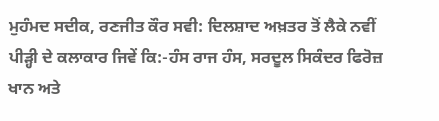ਮੁਹੰਮਦ ਸਦੀਕ, ਰਣਜੀਤ ਕੌਰ ਸਵੀ: ਦਿਲਸ਼ਾਦ ਅਖ਼ਤਰ ਤੋਂ ਲੈਕੇ ਨਵੀਂ ਪੀੜ੍ਹੀ ਦੇ ਕਲਾਕਾਰ ਜਿਵੇਂ ਕਿ:-ਹੰਸ ਰਾਜ ਹੰਸ, ਸਰਦੂਲ ਸਿਕੰਦਰ ਫਿਰੋਜ਼ ਖਾਨ ਅਤੇ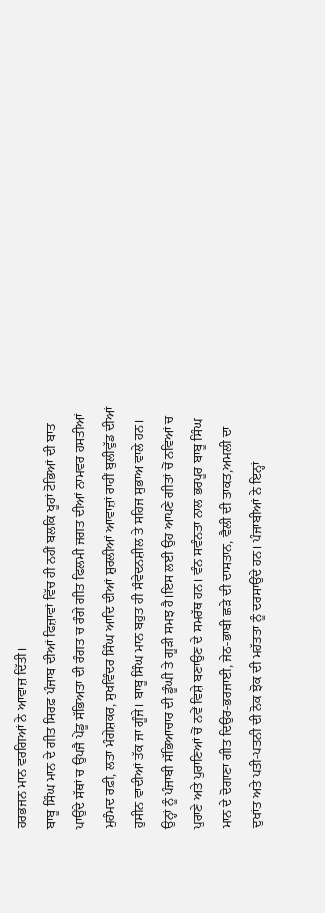ਹਰਭਜਨ ਮਾਨ ਵਰਗਿਆਂ ਨੇ ਆਵਾਜ਼ ਦਿੱਤੀ।
ਬਾਬੂ ਸਿੰਘ ਮਾਨ ਦੇ ਗੀਤ ਸਿਰਫ਼ ਪੰਜਾਬ ਦੀਆਂ ਫਿਜ਼ਾਵਾਂ ਵਿੱਚ ਹੀ ਨਹੀਂ ਬਲਕਿ ਖੂਹਾਂ ਟੋਭਿਆਂ ਦੀ ਬਾਤ ਪਾਉਂਦੇ ਸੱਥਾਂ ਚ ਉਪਜੈ ਪੇਂਡੂ ਸੱਭਿਅਤਾ ਦੀ ਰੰਗਤ ਚ ਰੰਗੇ ਗੀਤ ਫਿਲਮੀ ਜਗਤ ਦੀਆਂ ਨਾਮਵਰ ਹਸਤੀਆਂ ਮੁਹੰਮਦ ਰਫ਼ੀ, ਲਤਾ ਮੰਗੇਸ਼ਕਰ, ਸੁਖਵਿੰਦਰ ਸਿੰਘ ਆਦਿ ਦੀਆਂ ਸ਼ੁਰਲੀਆਂ ਆਵਾਜ਼ਾਂ ਰਾਹੀਂ ਬੁਲੀਵੁੱਡ ਦੀਆਂ ਹੁਸੀਨ ਵਾਦੀਆਂ ਤੱਕ ਜਾ ਗੂੰਜੇ। ਬਾਬੂ ਸਿੰਘ ਮਾਨ ਬਹੁਤ ਹੀ ਸੰਵੇਦਨਸ਼ੀਲ ਤੇ ਸਹਿਜ ਸੁਭਾਅ ਵਾਲੇ ਹਨ। ਉਨ੍ਹਾਂ ਨੂੰ ਪੰਜਾਬੀ ਸੱਭਿਆਚਾਰ ਦੀ ਡੂੰਘੀ ਤੇ ਗੂੜੀ ਸਮਝ ਹੈ।ਇਸ ਲਈ ਉਹ ਆਪਣੇ ਗੀਤਾਂ ਚੋਂ ਨਵਿਆਂ ਚ ਪੁਰਾਣੇ ਅਤੇ ਪੁਰਾਣਿਆਂ ਚੋਂ ਨਵੇਂ ਵਿਸ਼ੇ ਬਣਾਉਣ ਦੇ ਸਮਰੱਥ ਹਨ। ਵੰਨ ਸਵੰਨਤਾ ਨਾਲ ਭਰਪੂਰ ਬਾਬੂ ਸਿੰਘ ਮਾਨ ਦੇ ਦੋਗਾਣਾ ਗੀਤ ਦਿਉਰ-ਭਰਜਾਈ, ਜੇਠ-ਭਾਬੀ ਛੜੇ ਦੀ ਦਾਸਤਾਨ, ਵੈਲੀ ਦੀ ਤਾਕਤ,ਅਮਲੀ ਦਾ ਦੁਖਾਂਤ ਅਤੇ ਪਤੀ-ਪਤਨੀ ਦੀ ਨੋਕ ਝੋਕ ਦੀ ਮਹੱਤਤਾ ਨੂੰ ਦਰਸਾਉਂਦੇ ਹਨ। ਪੰਜਾਬੀਆਂ ਨੇ ਇਨ੍ਹਾਂ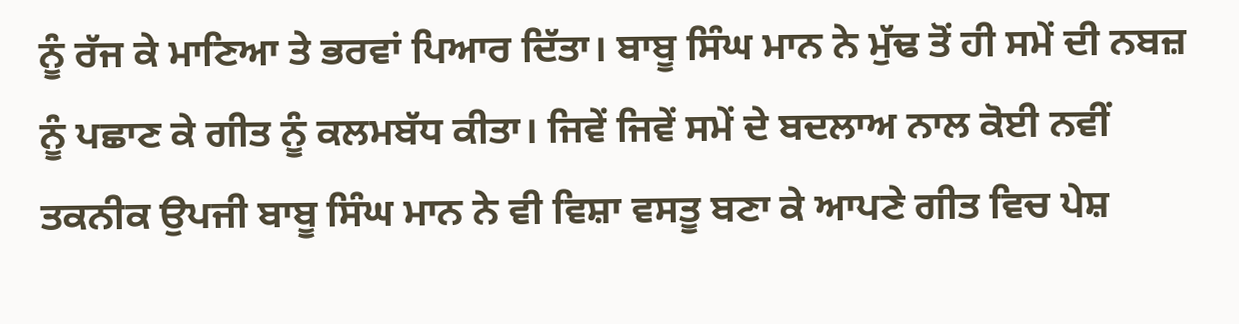ਨੂੰ ਰੱਜ ਕੇ ਮਾਣਿਆ ਤੇ ਭਰਵਾਂ ਪਿਆਰ ਦਿੱਤਾ। ਬਾਬੂ ਸਿੰਘ ਮਾਨ ਨੇ ਮੁੱਢ ਤੋਂ ਹੀ ਸਮੇਂ ਦੀ ਨਬਜ਼ ਨੂੰ ਪਛਾਣ ਕੇ ਗੀਤ ਨੂੰ ਕਲਮਬੱਧ ਕੀਤਾ। ਜਿਵੇਂ ਜਿਵੇਂ ਸਮੇਂ ਦੇ ਬਦਲਾਅ ਨਾਲ ਕੋਈ ਨਵੀਂ ਤਕਨੀਕ ਉਪਜੀ ਬਾਬੂ ਸਿੰਘ ਮਾਨ ਨੇ ਵੀ ਵਿਸ਼ਾ ਵਸਤੂ ਬਣਾ ਕੇ ਆਪਣੇ ਗੀਤ ਵਿਚ ਪੇਸ਼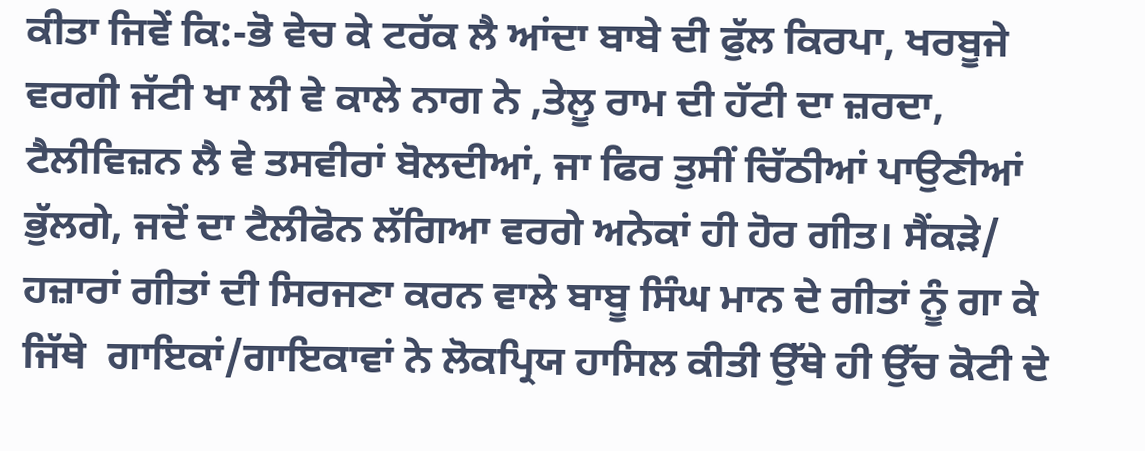ਕੀਤਾ ਜਿਵੇਂ ਕਿ:-ਭੋ ਵੇਚ ਕੇ ਟਰੱਕ ਲੈ ਆਂਦਾ ਬਾਬੇ ਦੀ ਫੁੱਲ ਕਿਰਪਾ, ਖਰਬੂਜੇ ਵਰਗੀ ਜੱਟੀ ਖਾ ਲੀ ਵੇ ਕਾਲੇ ਨਾਗ ਨੇ ,ਤੇਲੂ ਰਾਮ ਦੀ ਹੱਟੀ ਦਾ ਜ਼ਰਦਾ, ਟੈਲੀਵਿਜ਼ਨ ਲੈ ਵੇ ਤਸਵੀਰਾਂ ਬੋਲਦੀਆਂ, ਜਾ ਫਿਰ ਤੁਸੀਂ ਚਿੱਠੀਆਂ ਪਾਉਣੀਆਂ ਭੁੱਲਗੇ, ਜਦੋਂ ਦਾ ਟੈਲੀਫੋਨ ਲੱਗਿਆ ਵਰਗੇ ਅਨੇਕਾਂ ਹੀ ਹੋਰ ਗੀਤ। ਸੈਂਕੜੇ/ ਹਜ਼ਾਰਾਂ ਗੀਤਾਂ ਦੀ ਸਿਰਜਣਾ ਕਰਨ ਵਾਲੇ ਬਾਬੂ ਸਿੰਘ ਮਾਨ ਦੇ ਗੀਤਾਂ ਨੂੰ ਗਾ ਕੇ ਜਿੱਥੇ  ਗਾਇਕਾਂ/ਗਾਇਕਾਵਾਂ ਨੇ ਲੋਕਪ੍ਰਿਯ ਹਾਸਿਲ ਕੀਤੀ ਉੱਥੇ ਹੀ ਉੱਚ ਕੋਟੀ ਦੇ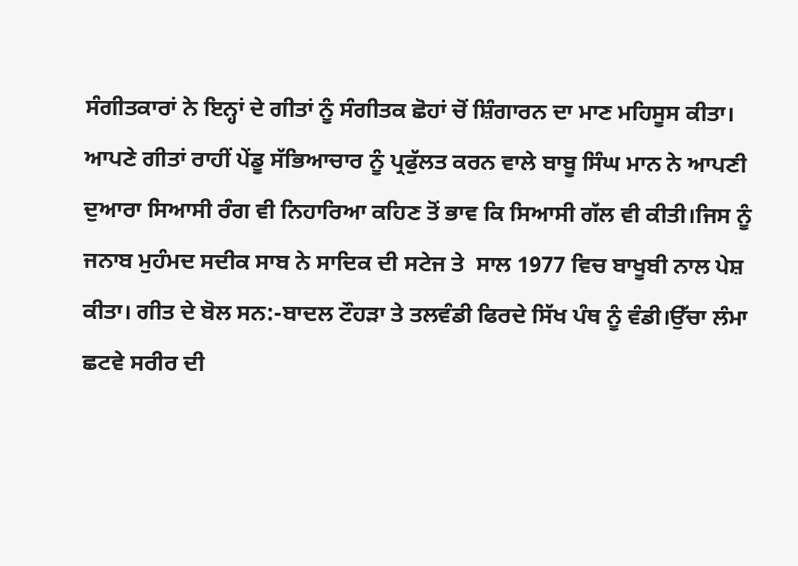ਸੰਗੀਤਕਾਰਾਂ ਨੇ ਇਨ੍ਹਾਂ ਦੇ ਗੀਤਾਂ ਨੂੰ ਸੰਗੀਤਕ ਛੋਹਾਂ ਚੋਂ ਸ਼ਿੰਗਾਰਨ ਦਾ ਮਾਣ ਮਹਿਸੂਸ ਕੀਤਾ।
ਆਪਣੇ ਗੀਤਾਂ ਰਾਹੀਂ ਪੇਂਡੂ ਸੱਭਿਆਚਾਰ ਨੂੰ ਪ੍ਰਫੁੱਲਤ ਕਰਨ ਵਾਲੇ ਬਾਬੂ ਸਿੰਘ ਮਾਨ ਨੇ ਆਪਣੀ ਦੁਆਰਾ ਸਿਆਸੀ ਰੰਗ ਵੀ ਨਿਹਾਰਿਆ ਕਹਿਣ ਤੋਂ ਭਾਵ ਕਿ ਸਿਆਸੀ ਗੱਲ ਵੀ ਕੀਤੀ।ਜਿਸ ਨੂੰ ਜਨਾਬ ਮੁਹੰਮਦ ਸਦੀਕ ਸਾਬ ਨੇ ਸਾਦਿਕ ਦੀ ਸਟੇਜ ਤੇ  ਸਾਲ 1977 ਵਿਚ ਬਾਖੂਬੀ ਨਾਲ ਪੇਸ਼ ਕੀਤਾ। ਗੀਤ ਦੇ ਬੋਲ ਸਨ:-ਬਾਦਲ ਟੌਹੜਾ ਤੇ ਤਲਵੰਡੀ ਫਿਰਦੇ ਸਿੱਖ ਪੰਥ ਨੂੰ ਵੰਡੀ।ਉੱਚਾ ਲੰਮਾ ਛਟਵੇ ਸਰੀਰ ਦੀ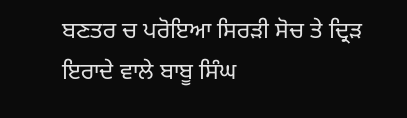ਬਣਤਰ ਚ ਪਰੋਇਆ ਸਿਰੜੀ ਸੋਚ ਤੇ ਦ੍ਰਿੜ ਇਰਾਦੇ ਵਾਲੇ ਬਾਬੂ ਸਿੰਘ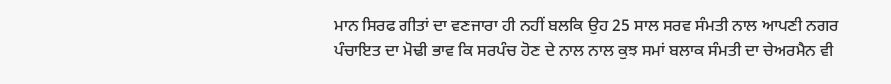ਮਾਨ ਸਿਰਫ ਗੀਤਾਂ ਦਾ ਵਣਜਾਰਾ ਹੀ ਨਹੀਂ ਬਲਕਿ ਉਹ 25 ਸਾਲ ਸਰਵ ਸੰਮਤੀ ਨਾਲ ਆਪਣੀ ਨਗਰ ਪੰਚਾਇਤ ਦਾ ਮੋਢੀ ਭਾਵ ਕਿ ਸਰਪੰਚ ਹੋਣ ਦੇ ਨਾਲ ਨਾਲ ਕੁਝ ਸਮਾਂ ਬਲਾਕ ਸੰਮਤੀ ਦਾ ਚੇਅਰਮੈਨ ਵੀ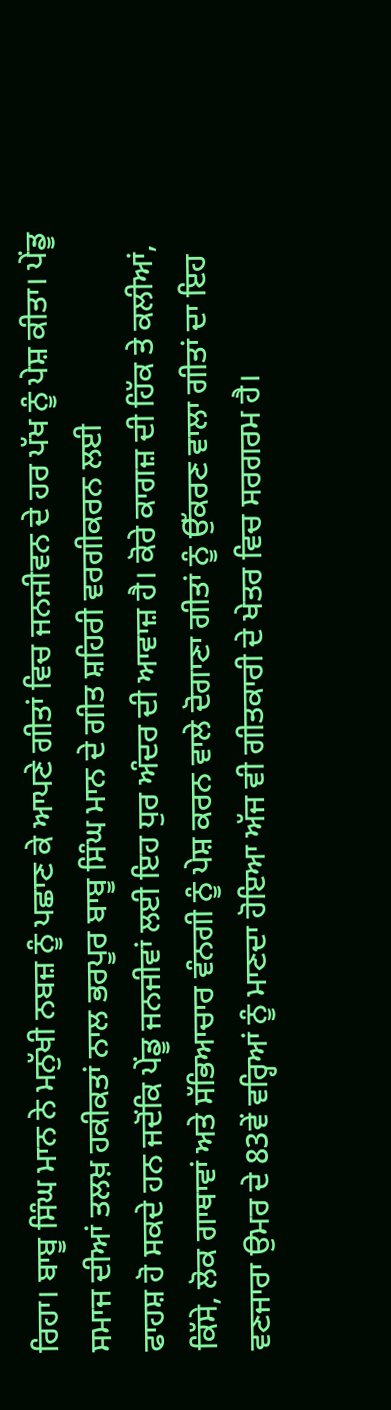ਰਿਹਾ। ਬਾਬੂ ਸਿੰਘ ਮਾਨ ਨੇ ਮਨੁੱਖੀ ਨਬਜ਼ ਨੂੰ ਪਛਾਣ ਕੇ ਆਪਣੇ ਗੀਤਾਂ ਵਿਚ ਜਨਜੀਵਨ ਦੇ ਹਰ ਪੱਖ ਨੂੰ ਪੇਸ਼ ਕੀਤਾ। ਪੇਂਡੂ ਸਮਾਜ ਦੀਆਂ ਤਲਖ਼ ਹਕੀਕਤਾਂ ਨਾਲ ਭਰਪੂਰ ਬਾਬੂ ਸਿੰਘ ਮਾਨ ਦੇ ਗੀਤ ਸ਼ਹਿਰੀ ਵਰਗੀਕਰਨ ਲਈ
ਫਾਹਸ਼ ਹੋ ਸਕਦੇ ਹਨ ਜਦੋਂਕਿ ਪੇਂਡੂ ਜਨਜੀਵਾਂ ਲਈ ਇਹ ਧੁਰ ਅੰਦਰ ਦੀ ਆਵਾਜ਼ ਹੈ। ਕੋਰੇ ਕਾਗਜ਼ ਦੀ ਹਿੱਕ ਤੇ ਕਲੀਆਂ, ਕਿੱਸੇ, ਲੋਕ ਗਾਥਾਵਾਂ ਅਤੇ ਸੱਭਿਆਚਾਰ ਵੰਨਗੀ ਨੂੰ ਪੇਸ਼ ਕਰਨ ਵਾਲੇ ਦੋਗਾਣਾ ਗੀਤਾਂ ਨੂੰ ਉੱਕਰਣ ਵਾਲਾ ਗੀਤਾਂ ਦਾ ਇਹ ਵਣਜਾਰਾ ਉਮਰ ਦੇ 83ਵੇਂ ਵਰ੍ਹਿਆਂ ਨੂੰ ਮਾਣਦਾ ਹੋਇਆ ਅੱਜ ਵੀ ਗੀਤਕਾਰੀ ਦੇ ਖੇਤਰ ਵਿਚ ਸਰਗਰਮ ਹੈ।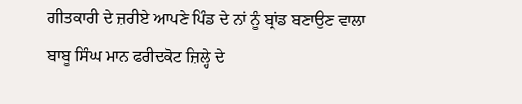ਗੀਤਕਾਰੀ ਦੇ ਜ਼ਰੀਏ ਆਪਣੇ ਪਿੰਡ ਦੇ ਨਾਂ ਨੂੰ ਬ੍ਰਾਂਡ ਬਣਾਉਣ ਵਾਲਾ ਬਾਬੂ ਸਿੰਘ ਮਾਨ ਫਰੀਦਕੋਟ ਜ਼ਿਲ੍ਹੇ ਦੇ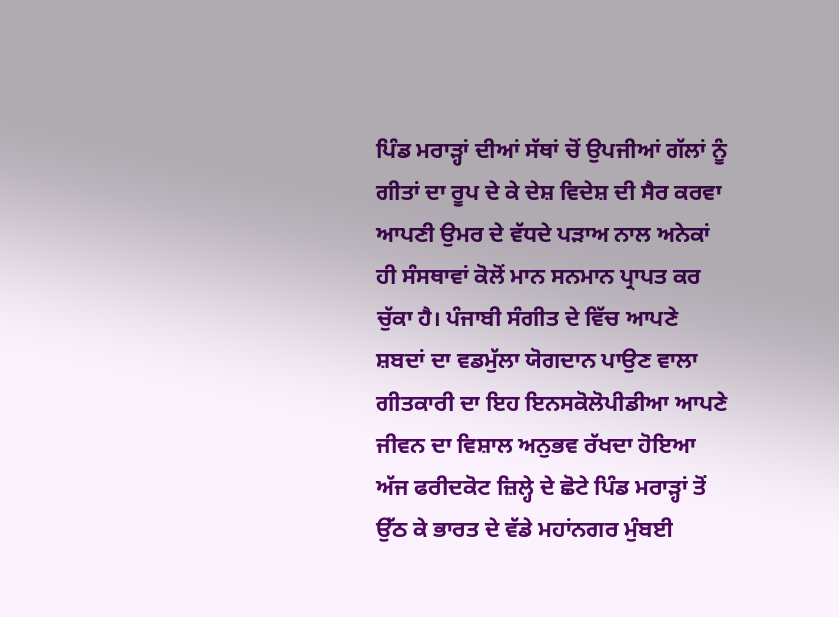ਪਿੰਡ ਮਰਾੜ੍ਹਾਂ ਦੀਆਂ ਸੱਥਾਂ ਚੋਂ ਉਪਜੀਆਂ ਗੱਲਾਂ ਨੂੰ ਗੀਤਾਂ ਦਾ ਰੂਪ ਦੇ ਕੇ ਦੇਸ਼ ਵਿਦੇਸ਼ ਦੀ ਸੈਰ ਕਰਵਾ ਆਪਣੀ ਉਮਰ ਦੇ ਵੱਧਦੇ ਪੜਾਅ ਨਾਲ ਅਨੇਕਾਂ ਹੀ ਸੰਸਥਾਵਾਂ ਕੋਲੋਂ ਮਾਨ ਸਨਮਾਨ ਪ੍ਰਾਪਤ ਕਰ ਚੁੱਕਾ ਹੈ। ਪੰਜਾਬੀ ਸੰਗੀਤ ਦੇ ਵਿੱਚ ਆਪਣੇ ਸ਼ਬਦਾਂ ਦਾ ਵਡਮੁੱਲਾ ਯੋਗਦਾਨ ਪਾਉਣ ਵਾਲਾ ਗੀਤਕਾਰੀ ਦਾ ਇਹ ਇਨਸਕੋਲੋਪੀਡੀਆ ਆਪਣੇ ਜੀਵਨ ਦਾ ਵਿਸ਼ਾਲ ਅਨੁਭਵ ਰੱਖਦਾ ਹੋਇਆ ਅੱਜ ਫਰੀਦਕੋਟ ਜ਼ਿਲ੍ਹੇ ਦੇ ਛੋਟੇ ਪਿੰਡ ਮਰਾੜ੍ਹਾਂ ਤੋਂ ਉੱਠ ਕੇ ਭਾਰਤ ਦੇ ਵੱਡੇ ਮਹਾਂਨਗਰ ਮੁੰਬਈ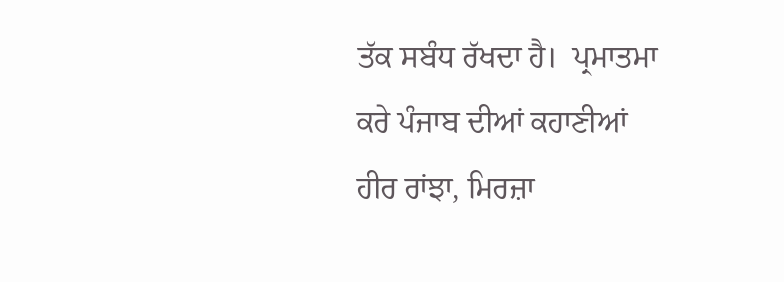ਤੱਕ ਸਬੰਧ ਰੱਖਦਾ ਹੈ।  ਪ੍ਰਮਾਤਮਾ ਕਰੇ ਪੰਜਾਬ ਦੀਆਂ ਕਹਾਣੀਆਂ ਹੀਰ ਰਾਂਝਾ, ਮਿਰਜ਼ਾ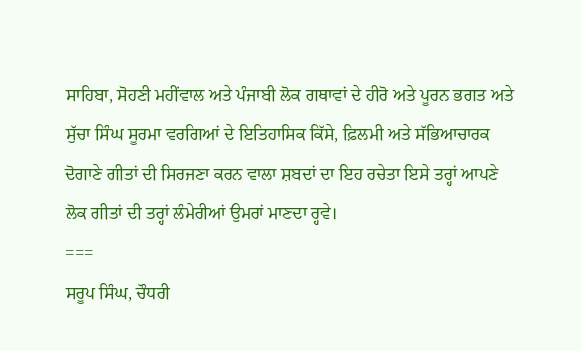ਸਾਹਿਬਾ, ਸੋਹਣੀ ਮਹੀਂਵਾਲ ਅਤੇ ਪੰਜਾਬੀ ਲੋਕ ਗਥਾਵਾਂ ਦੇ ਹੀਰੋ ਅਤੇ ਪੂਰਨ ਭਗਤ ਅਤੇ ਸੁੱਚਾ ਸਿੰਘ ਸੂਰਮਾ ਵਰਗਿਆਂ ਦੇ ਇਤਿਹਾਸਿਕ ਕਿੱਸੇ, ਫ਼ਿਲਮੀ ਅਤੇ ਸੱਭਿਆਚਾਰਕ ਦੋਗਾਣੇ ਗੀਤਾਂ ਦੀ ਸਿਰਜਣਾ ਕਰਨ ਵਾਲਾ ਸ਼ਬਦਾਂ ਦਾ ਇਹ ਰਚੇਤਾ ਇਸੇ ਤਰ੍ਹਾਂ ਆਪਣੇ ਲੋਕ ਗੀਤਾਂ ਦੀ ਤਰ੍ਹਾਂ ਲੰਮੇਰੀਆਂ ਉਮਰਾਂ ਮਾਣਦਾ ਰ੍ਹਵੇ।
===
ਸਰੂਪ ਸਿੰਘ, ਚੌਧਰੀ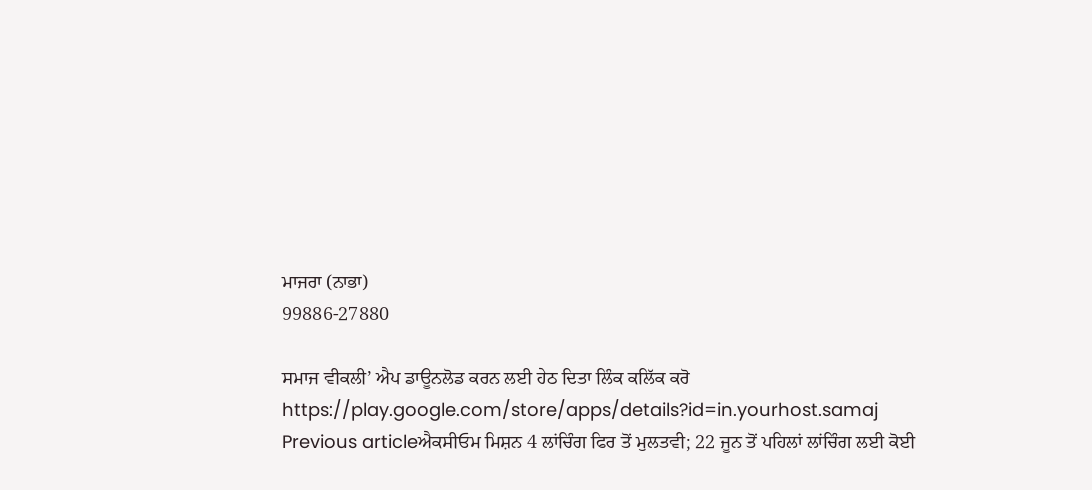ਮਾਜਰਾ (ਨਾਭਾ)
99886-27880

ਸਮਾਜ ਵੀਕਲੀ’ ਐਪ ਡਾਊਨਲੋਡ ਕਰਨ ਲਈ ਹੇਠ ਦਿਤਾ ਲਿੰਕ ਕਲਿੱਕ ਕਰੋ
https://play.google.com/store/apps/details?id=in.yourhost.samaj
Previous articleਐਕਸੀਓਮ ਮਿਸ਼ਨ 4 ਲਾਂਚਿੰਗ ਫਿਰ ਤੋਂ ਮੁਲਤਵੀ; 22 ਜੂਨ ਤੋਂ ਪਹਿਲਾਂ ਲਾਂਚਿੰਗ ਲਈ ਕੋਈ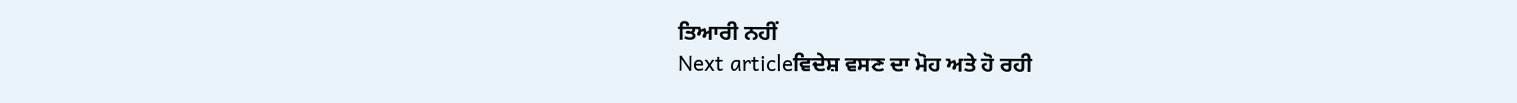ਤਿਆਰੀ ਨਹੀਂ
Next articleਵਿਦੇਸ਼ ਵਸਣ ਦਾ ਮੋਹ ਅਤੇ ਹੋ ਰਹੀ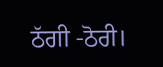ਠੱਗੀ -ਠੋਰੀ।